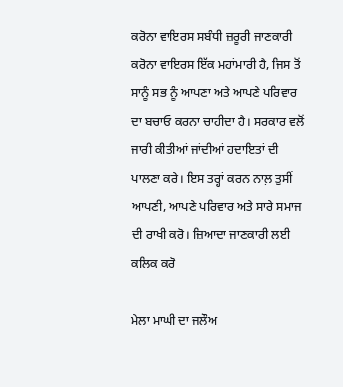ਕਰੋਨਾ ਵਾਇਰਸ ਸਬੰਧੀ ਜ਼ਰੂਰੀ ਜਾਣਕਾਰੀ ਕਰੋਨਾ ਵਾਇਰਸ ਇੱਕ ਮਹਾਂਮਾਰੀ ਹੈ, ਜਿਸ ਤੋਂ ਸਾਨੂੰ ਸਭ ਨੂੰ ਆਪਣਾ ਅਤੇ ਆਪਣੇ ਪਰਿਵਾਰ ਦਾ ਬਚਾਓ ਕਰਨਾ ਚਾਹੀਦਾ ਹੈ। ਸਰਕਾਰ ਵਲੋਂ ਜਾਰੀ ਕੀਤੀਆਂ ਜਾਂਦੀਆਂ ਹਦਾਇਤਾਂ ਦੀ ਪਾਲਣਾ ਕਰੇ। ਇਸ ਤਰ੍ਹਾਂ ਕਰਨ ਨਾਲ਼ ਤੁਸੀਂ ਆਪਣੀ, ਆਪਣੇ ਪਰਿਵਾਰ ਅਤੇ ਸਾਰੇ ਸਮਾਜ ਦੀ ਰਾਖੀ ਕਰੋ। ਜ਼ਿਆਦਾ ਜਾਣਕਾਰੀ ਲਈ ਕਲਿਕ ਕਰੋ

ਮੇਲਾ ਮਾਘੀ ਦਾ ਜਲੌਅ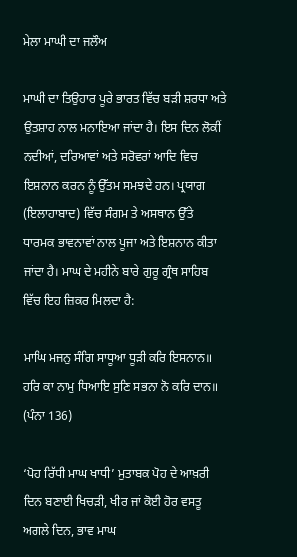ਮੇਲਾ ਮਾਘੀ ਦਾ ਜਲੌਅ

ਮਾਘੀ ਦਾ ਤਿਉਹਾਰ ਪੂਰੇ ਭਾਰਤ ਵਿੱਚ ਬੜੀ ਸ਼ਰਧਾ ਅਤੇ ਉਤਸ਼ਾਹ ਨਾਲ ਮਨਾਇਆ ਜਾਂਦਾ ਹੈ। ਇਸ ਦਿਨ ਲੋਕੀਂ ਨਦੀਆਂ, ਦਰਿਆਵਾਂ ਅਤੇ ਸਰੋਵਰਾਂ ਆਦਿ ਵਿਚ ਇਸ਼ਨਾਨ ਕਰਨ ਨੂੰ ਉੱਤਮ ਸਮਝਦੇ ਹਨ। ਪ੍ਰਯਾਗ (ਇਲਾਹਾਬਾਦ) ਵਿੱਚ ਸੰਗਮ ਤੇ ਅਸਥਾਨ ਉੱਤੇ ਧਾਰਮਕ ਭਾਵਨਾਵਾਂ ਨਾਲ ਪੂਜਾ ਅਤੇ ਇਸ਼ਨਾਨ ਕੀਤਾ ਜਾਂਦਾ ਹੈ। ਮਾਘ ਦੇ ਮਹੀਨੇ ਬਾਰੇ ਗੁਰੂ ਗ੍ਰੰਥ ਸਾਹਿਬ ਵਿੱਚ ਇਹ ਜ਼ਿਕਰ ਮਿਲਦਾ ਹੈ:

ਮਾਘਿ ਮਜਨੁ ਸੰਗਿ ਸਾਧੂਆ ਧੂੜੀ ਕਰਿ ਇਸਨਾਨ॥
ਹਰਿ ਕਾ ਨਾਮੁ ਧਿਆਇ ਸੁਣਿ ਸਭਨਾ ਨੋ ਕਰਿ ਦਾਨ॥
(ਪੰਨਾ 136)

‘ਪੋਹ ਰਿੱਧੀ ਮਾਘ ਖਾਧੀ’ ਮੁਤਾਬਕ ਪੋਹ ਦੇ ਆਖ਼ਰੀ ਦਿਨ ਬਣਾਈ ਖਿਚੜੀ, ਖੀਰ ਜਾਂ ਕੋਈ ਹੋਰ ਵਸਤੂ ਅਗਲੇ ਦਿਨ, ਭਾਵ ਮਾਘ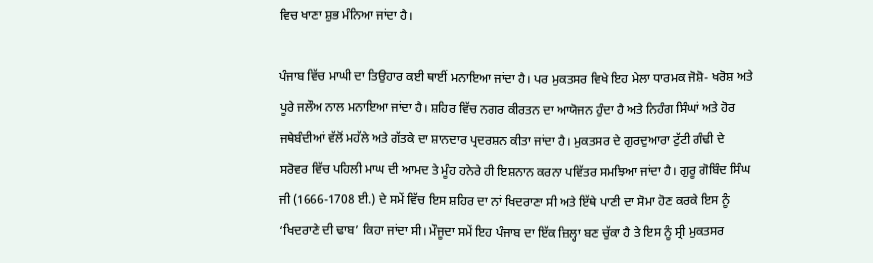ਵਿਚ ਖਾਣਾ ਸ਼ੁਭ ਮੰਨਿਆ ਜਾਂਦਾ ਹੈ।

ਪੰਜਾਬ ਵਿੱਚ ਮਾਘੀ ਦਾ ਤਿਉਹਾਰ ਕਈ ਥਾਈਂ ਮਨਾਇਆ ਜਾਂਦਾ ਹੈ। ਪਰ ਮੁਕਤਸਰ ਵਿਖੇ ਇਹ ਮੇਲਾ ਧਾਰਮਕ ਜੋਸ਼ੋ- ਖਰੋਸ਼ ਅਤੇ ਪੂਰੇ ਜਲੌਅ ਨਾਲ ਮਨਾਇਆ ਜਾਂਦਾ ਹੈ। ਸ਼ਹਿਰ ਵਿੱਚ ਨਗਰ ਕੀਰਤਨ ਦਾ ਆਯੋਜਨ ਹੁੰਦਾ ਹੈ ਅਤੇ ਨਿਹੰਗ ਸਿੰਘਾਂ ਅਤੇ ਹੋਰ ਜਥੇਬੰਦੀਆਂ ਵੱਲੋਂ ਮਹੱਲੇ ਅਤੇ ਗੱਤਕੇ ਦਾ ਸ਼ਾਨਦਾਰ ਪ੍ਰਦਰਸ਼ਨ ਕੀਤਾ ਜਾਂਦਾ ਹੈ। ਮੁਕਤਸਰ ਦੇ ਗੁਰਦੁਆਰਾ ਟੁੱਟੀ ਗੰਢੀ ਦੇ ਸਰੋਵਰ ਵਿੱਚ ਪਹਿਲੀ ਮਾਘ ਦੀ ਆਮਦ ਤੇ ਮੂੰਹ ਹਨੇਰੇ ਹੀ ਇਸ਼ਨਾਨ ਕਰਨਾ ਪਵਿੱਤਰ ਸਮਝਿਆ ਜਾਂਦਾ ਹੈ। ਗੁਰੂ ਗੋਬਿੰਦ ਸਿੰਘ ਜੀ (1666-1708 ਈ.) ਦੇ ਸਮੇਂ ਵਿੱਚ ਇਸ ਸ਼ਹਿਰ ਦਾ ਨਾਂ ਖਿਦਰਾਣਾ ਸੀ ਅਤੇ ਇੱਥੇ ਪਾਣੀ ਦਾ ਸੋਮਾ ਹੋਣ ਕਰਕੇ ਇਸ ਨੂੰ ‘ਖਿਦਰਾਣੇ ਦੀ ਢਾਬ’ ਕਿਹਾ ਜਾਂਦਾ ਸੀ। ਮੌਜੂਦਾ ਸਮੇਂ ਇਹ ਪੰਜਾਬ ਦਾ ਇੱਕ ਜ਼ਿਲ੍ਹਾ ਬਣ ਚੁੱਕਾ ਹੈ ਤੇ ਇਸ ਨੂੰ ਸ੍ਰੀ ਮੁਕਤਸਰ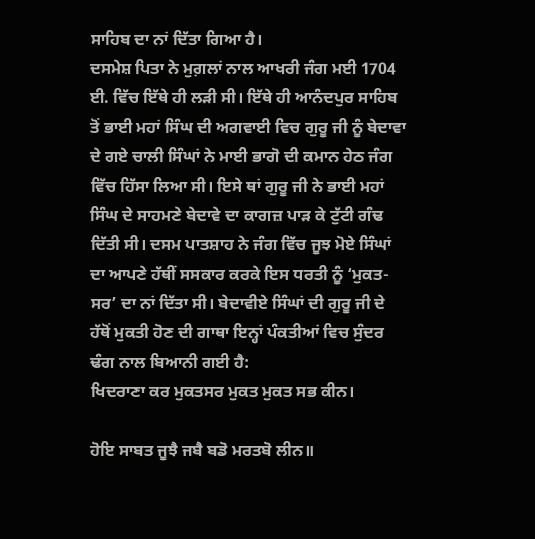ਸਾਹਿਬ ਦਾ ਨਾਂ ਦਿੱਤਾ ਗਿਆ ਹੈ।
ਦਸਮੇਸ਼ ਪਿਤਾ ਨੇ ਮੁਗ਼ਲਾਂ ਨਾਲ ਆਖਰੀ ਜੰਗ ਮਈ 1704 ਈ. ਵਿੱਚ ਇੱਥੇ ਹੀ ਲੜੀ ਸੀ। ਇੱਥੇ ਹੀ ਆਨੰਦਪੁਰ ਸਾਹਿਬ ਤੋਂ ਭਾਈ ਮਹਾਂ ਸਿੰਘ ਦੀ ਅਗਵਾਈ ਵਿਚ ਗੁਰੂ ਜੀ ਨੂੰ ਬੇਦਾਵਾ ਦੇ ਗਏ ਚਾਲੀ ਸਿੰਘਾਂ ਨੇ ਮਾਈ ਭਾਗੋ ਦੀ ਕਮਾਨ ਹੇਠ ਜੰਗ ਵਿੱਚ ਹਿੱਸਾ ਲਿਆ ਸੀ। ਇਸੇ ਥਾਂ ਗੁਰੂ ਜੀ ਨੇ ਭਾਈ ਮਹਾਂ ਸਿੰਘ ਦੇ ਸਾਹਮਣੇ ਬੇਦਾਵੇ ਦਾ ਕਾਗਜ਼ ਪਾੜ ਕੇ ਟੁੱਟੀ ਗੰਢ ਦਿੱਤੀ ਸੀ। ਦਸਮ ਪਾਤਸ਼ਾਹ ਨੇ ਜੰਗ ਵਿੱਚ ਜੂਝ ਮੋਏ ਸਿੰਘਾਂ ਦਾ ਆਪਣੇ ਹੱਥੀਂ ਸਸਕਾਰ ਕਰਕੇ ਇਸ ਧਰਤੀ ਨੂੰ ‘ਮੁਕਤ-ਸਰ’ ਦਾ ਨਾਂ ਦਿੱਤਾ ਸੀ। ਬੇਦਾਵੀਏ ਸਿੰਘਾਂ ਦੀ ਗੁਰੂ ਜੀ ਦੇ ਹੱਥੋਂ ਮੁਕਤੀ ਹੋਣ ਦੀ ਗਾਥਾ ਇਨ੍ਹਾਂ ਪੰਕਤੀਆਂ ਵਿਚ ਸੁੰਦਰ ਢੰਗ ਨਾਲ ਬਿਆਨੀ ਗਈ ਹੈ:
ਖਿਦਰਾਣਾ ਕਰ ਮੁਕਤਸਰ ਮੁਕਤ ਮੁਕਤ ਸਭ ਕੀਨ।

ਹੋਇ ਸਾਬਤ ਜੂਝੈ ਜਬੈ ਬਡੋ ਮਰਤਬੋ ਲੀਨ॥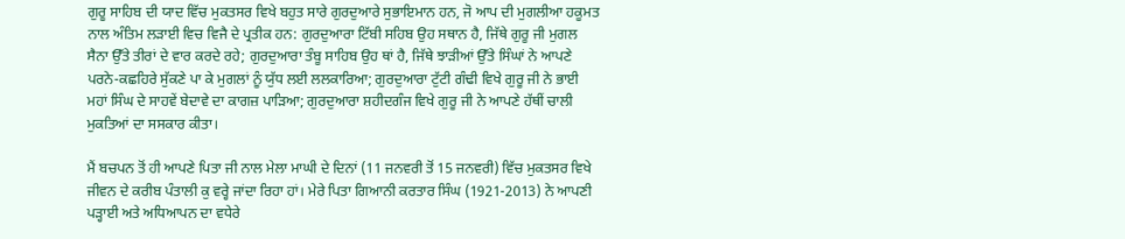ਗੁਰੂ ਸਾਹਿਬ ਦੀ ਯਾਦ ਵਿੱਚ ਮੁਕਤਸਰ ਵਿਖੇ ਬਹੁਤ ਸਾਰੇ ਗੁਰਦੁਆਰੇ ਸੁਭਾਇਮਾਨ ਹਨ, ਜੋ ਆਪ ਦੀ ਮੁਗਲੀਆ ਹਕੂਮਤ ਨਾਲ ਅੰਤਿਮ ਲੜਾਈ ਵਿਚ ਵਿਜੈ ਦੇ ਪ੍ਰਤੀਕ ਹਨ: ਗੁਰਦੁਆਰਾ ਟਿੱਬੀ ਸਹਿਬ ਉਹ ਸਥਾਨ ਹੈ, ਜਿੱਥੇ ਗੁਰੂ ਜੀ ਮੁਗਲ ਸੈਨਾ ਉੱਤੇ ਤੀਰਾਂ ਦੇ ਵਾਰ ਕਰਦੇ ਰਹੇ; ਗੁਰਦੁਆਰਾ ਤੰਬੂ ਸਾਹਿਬ ਉਹ ਥਾਂ ਹੈ, ਜਿੱਥੇ ਝਾੜੀਆਂ ਉੱਤੇ ਸਿੰਘਾਂ ਨੇ ਆਪਣੇ ਪਰਨੇ-ਕਛਹਿਰੇ ਸੁੱਕਣੇ ਪਾ ਕੇ ਮੁਗਲਾਂ ਨੂੰ ਯੁੱਧ ਲਈ ਲਲਕਾਰਿਆ; ਗੁਰਦੁਆਰਾ ਟੁੱਟੀ ਗੰਢੀ ਵਿਖੇ ਗੁਰੂ ਜੀ ਨੇ ਭਾਈ ਮਹਾਂ ਸਿੰਘ ਦੇ ਸਾਹਵੇਂ ਬੇਦਾਵੇ ਦਾ ਕਾਗਜ਼ ਪਾੜਿਆ; ਗੁਰਦੁਆਰਾ ਸ਼ਹੀਦਗੰਜ ਵਿਖੇ ਗੁਰੂ ਜੀ ਨੇ ਆਪਣੇ ਹੱਥੀਂ ਚਾਲੀ ਮੁਕਤਿਆਂ ਦਾ ਸਸਕਾਰ ਕੀਤਾ।

ਮੈਂ ਬਚਪਨ ਤੋਂ ਹੀ ਆਪਣੇ ਪਿਤਾ ਜੀ ਨਾਲ ਮੇਲਾ ਮਾਘੀ ਦੇ ਦਿਨਾਂ (11 ਜਨਵਰੀ ਤੋਂ 15 ਜਨਵਰੀ) ਵਿੱਚ ਮੁਕਤਸਰ ਵਿਖੇ ਜੀਵਨ ਦੇ ਕਰੀਬ ਪੰਤਾਲੀ ਕੁ ਵਰ੍ਹੇ ਜਾਂਦਾ ਰਿਹਾ ਹਾਂ। ਮੇਰੇ ਪਿਤਾ ਗਿਆਨੀ ਕਰਤਾਰ ਸਿੰਘ (1921-2013) ਨੇ ਆਪਣੀ ਪੜ੍ਹਾਈ ਅਤੇ ਅਧਿਆਪਨ ਦਾ ਵਧੇਰੇ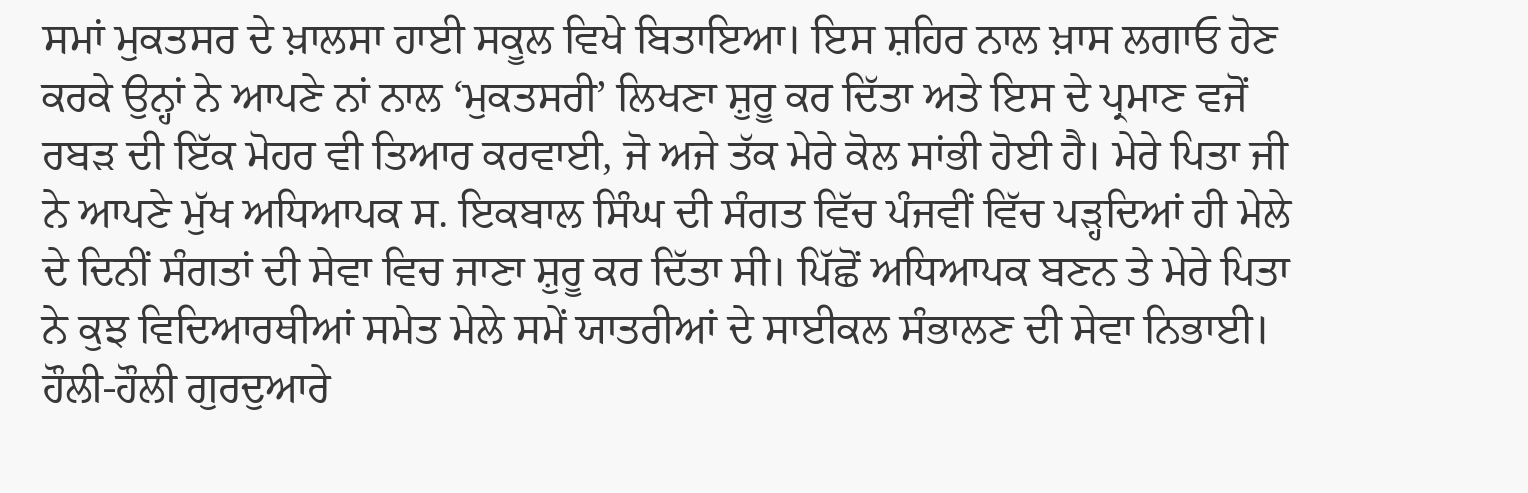ਸਮਾਂ ਮੁਕਤਸਰ ਦੇ ਖ਼ਾਲਸਾ ਹਾਈ ਸਕੂਲ ਵਿਖੇ ਬਿਤਾਇਆ। ਇਸ ਸ਼ਹਿਰ ਨਾਲ ਖ਼ਾਸ ਲਗਾਓ ਹੋਣ ਕਰਕੇ ਉਨ੍ਹਾਂ ਨੇ ਆਪਣੇ ਨਾਂ ਨਾਲ ‘ਮੁਕਤਸਰੀ’ ਲਿਖਣਾ ਸ਼ੁਰੂ ਕਰ ਦਿੱਤਾ ਅਤੇ ਇਸ ਦੇ ਪ੍ਰਮਾਣ ਵਜੋਂ ਰਬੜ ਦੀ ਇੱਕ ਮੋਹਰ ਵੀ ਤਿਆਰ ਕਰਵਾਈ, ਜੋ ਅਜੇ ਤੱਕ ਮੇਰੇ ਕੋਲ ਸਾਂਭੀ ਹੋਈ ਹੈ। ਮੇਰੇ ਪਿਤਾ ਜੀ ਨੇ ਆਪਣੇ ਮੁੱਖ ਅਧਿਆਪਕ ਸ. ਇਕਬਾਲ ਸਿੰਘ ਦੀ ਸੰਗਤ ਵਿੱਚ ਪੰਜਵੀਂ ਵਿੱਚ ਪੜ੍ਹਦਿਆਂ ਹੀ ਮੇਲੇ ਦੇ ਦਿਨੀਂ ਸੰਗਤਾਂ ਦੀ ਸੇਵਾ ਵਿਚ ਜਾਣਾ ਸ਼ੁਰੂ ਕਰ ਦਿੱਤਾ ਸੀ। ਪਿੱਛੋਂ ਅਧਿਆਪਕ ਬਣਨ ਤੇ ਮੇਰੇ ਪਿਤਾ ਨੇ ਕੁਝ ਵਿਦਿਆਰਥੀਆਂ ਸਮੇਤ ਮੇਲੇ ਸਮੇਂ ਯਾਤਰੀਆਂ ਦੇ ਸਾਈਕਲ ਸੰਭਾਲਣ ਦੀ ਸੇਵਾ ਨਿਭਾਈ। ਹੌਲੀ-ਹੌਲੀ ਗੁਰਦੁਆਰੇ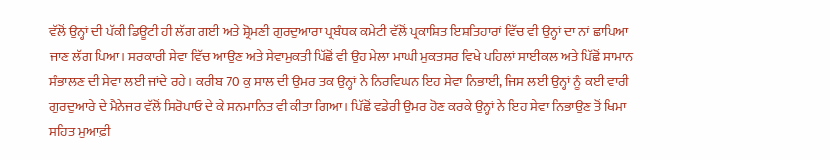ਵੱਲੋਂ ਉਨ੍ਹਾਂ ਦੀ ਪੱਕੀ ਡਿਊਟੀ ਹੀ ਲੱਗ ਗਈ ਅਤੇ ਸ਼੍ਰੋਮਣੀ ਗੁਰਦੁਆਰਾ ਪ੍ਰਬੰਧਕ ਕਮੇਟੀ ਵੱਲੋਂ ਪ੍ਰਕਾਸ਼ਿਤ ਇਸ਼ਤਿਹਾਰਾਂ ਵਿੱਚ ਵੀ ਉਨ੍ਹਾਂ ਦਾ ਨਾਂ ਛਾਪਿਆ ਜਾਣ ਲੱਗ ਪਿਆ। ਸਰਕਾਰੀ ਸੇਵਾ ਵਿੱਚ ਆਉਣ ਅਤੇ ਸੇਵਾਮੁਕਤੀ ਪਿੱਛੋਂ ਵੀ ਉਹ ਮੇਲਾ ਮਾਘੀ ਮੁਕਤਸਰ ਵਿਖੇ ਪਹਿਲਾਂ ਸਾਈਕਲ ਅਤੇ ਪਿੱਛੋਂ ਸਾਮਾਨ ਸੰਭਾਲਣ ਦੀ ਸੇਵਾ ਲਈ ਜਾਂਦੇ ਰਹੇ। ਕਰੀਬ 70 ਕੁ ਸਾਲ ਦੀ ਉਮਰ ਤਕ ਉਨ੍ਹਾਂ ਨੇ ਨਿਰਵਿਘਨ ਇਹ ਸੇਵਾ ਨਿਭਾਈ, ਜਿਸ ਲਈ ਉਨ੍ਹਾਂ ਨੂੰ ਕਈ ਵਾਰੀ ਗੁਰਦੁਆਰੇ ਦੇ ਮੈਨੇਜਰ ਵੱਲੋਂ ਸਿਰੋਪਾਓ ਦੇ ਕੇ ਸਨਮਾਨਿਤ ਵੀ ਕੀਤਾ ਗਿਆ। ਪਿੱਛੋਂ ਵਡੇਰੀ ਉਮਰ ਹੋਣ ਕਰਕੇ ਉਨ੍ਹਾਂ ਨੇ ਇਹ ਸੇਵਾ ਨਿਭਾਉਣ ਤੋਂ ਖਿਮਾ ਸਹਿਤ ਮੁਆਫ਼ੀ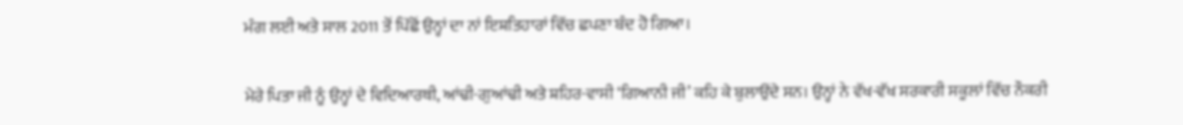ਮੰਗ ਲਈ ਅਤੇ ਸਾਲ 2011 ਤੋਂ ਪਿੱਛੋਂ ਉਨ੍ਹਾਂ ਦਾ ਨਾਂ ਇਸ਼ਤਿਹਾਰਾਂ ਵਿੱਚ ਛਪਣਾ ਬੰਦ ਹੋ ਗਿਆ।

ਮੇਰੇ ਪਿਤਾ ਜੀ ਨੂੰ ਉਨ੍ਹਾਂ ਦੇ ਵਿਦਿਆਰਥੀ, ਆਂਢੀ-ਗੁਆਂਢੀ ਅਤੇ ਸ਼ਹਿਰ-ਵਾਸੀ ‘ਗਿਆਨੀ ਜੀ’ ਕਹਿ ਕੇ ਬੁਲਾਉਂਦੇ ਸਨ। ਉਨ੍ਹਾਂ ਨੇ ਵੱਖ-ਵੱਖ ਸਰਕਾਰੀ ਸਕੂਲਾਂ ਵਿੱਚ ਨੌਕਰੀ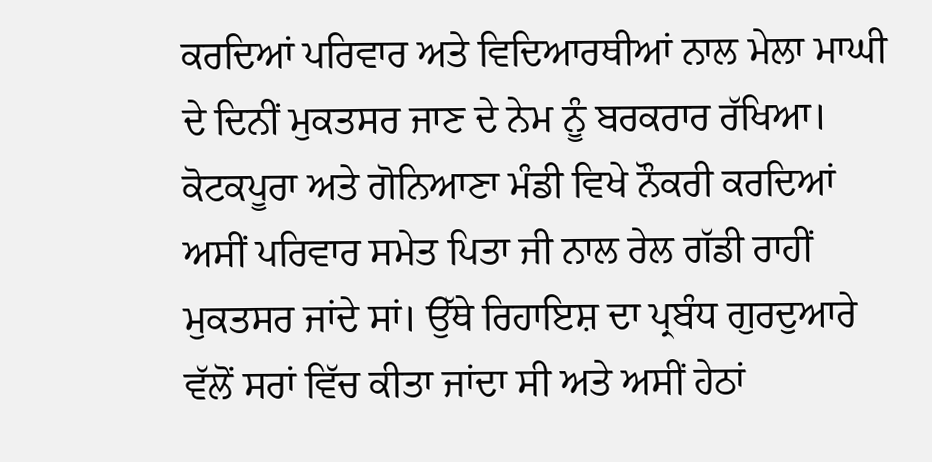ਕਰਦਿਆਂ ਪਰਿਵਾਰ ਅਤੇ ਵਿਦਿਆਰਥੀਆਂ ਨਾਲ ਮੇਲਾ ਮਾਘੀ ਦੇ ਦਿਨੀਂ ਮੁਕਤਸਰ ਜਾਣ ਦੇ ਨੇਮ ਨੂੰ ਬਰਕਰਾਰ ਰੱਖਿਆ। ਕੋਟਕਪੂਰਾ ਅਤੇ ਗੋਨਿਆਣਾ ਮੰਡੀ ਵਿਖੇ ਨੌਕਰੀ ਕਰਦਿਆਂ ਅਸੀਂ ਪਰਿਵਾਰ ਸਮੇਤ ਪਿਤਾ ਜੀ ਨਾਲ ਰੇਲ ਗੱਡੀ ਰਾਹੀਂ ਮੁਕਤਸਰ ਜਾਂਦੇ ਸਾਂ। ਉੱਥੇ ਰਿਹਾਇਸ਼ ਦਾ ਪ੍ਰਬੰਧ ਗੁਰਦੁਆਰੇ ਵੱਲੋਂ ਸਰਾਂ ਵਿੱਚ ਕੀਤਾ ਜਾਂਦਾ ਸੀ ਅਤੇ ਅਸੀਂ ਹੇਠਾਂ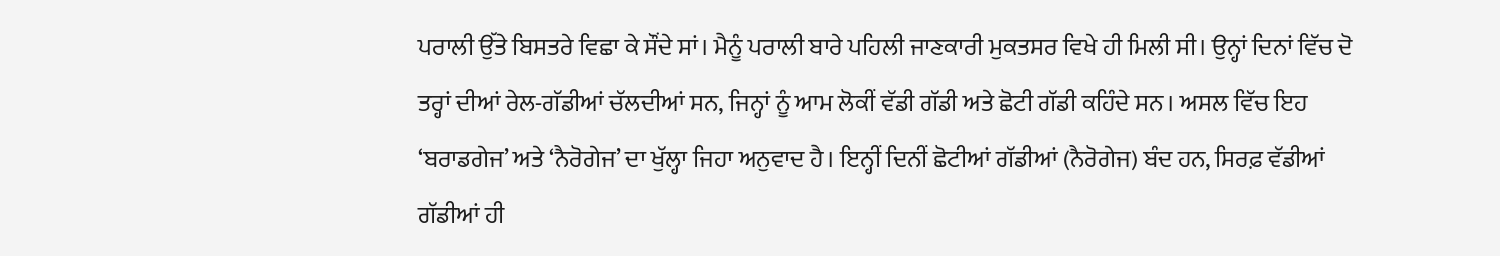ਪਰਾਲੀ ਉੱਤੇ ਬਿਸਤਰੇ ਵਿਛਾ ਕੇ ਸੌਂਦੇ ਸਾਂ। ਮੈਨੂੰ ਪਰਾਲੀ ਬਾਰੇ ਪਹਿਲੀ ਜਾਣਕਾਰੀ ਮੁਕਤਸਰ ਵਿਖੇ ਹੀ ਮਿਲੀ ਸੀ। ਉਨ੍ਹਾਂ ਦਿਨਾਂ ਵਿੱਚ ਦੋ ਤਰ੍ਹਾਂ ਦੀਆਂ ਰੇਲ-ਗੱਡੀਆਂ ਚੱਲਦੀਆਂ ਸਨ, ਜਿਨ੍ਹਾਂ ਨੂੰ ਆਮ ਲੋਕੀਂ ਵੱਡੀ ਗੱਡੀ ਅਤੇ ਛੋਟੀ ਗੱਡੀ ਕਹਿੰਦੇ ਸਨ। ਅਸਲ ਵਿੱਚ ਇਹ ‘ਬਰਾਡਗੇਜ’ ਅਤੇ ‘ਨੈਰੋਗੇਜ’ ਦਾ ਖੁੱਲ੍ਹਾ ਜਿਹਾ ਅਨੁਵਾਦ ਹੈ। ਇਨ੍ਹੀਂ ਦਿਨੀਂ ਛੋਟੀਆਂ ਗੱਡੀਆਂ (ਨੈਰੋਗੇਜ) ਬੰਦ ਹਨ, ਸਿਰਫ਼ ਵੱਡੀਆਂ ਗੱਡੀਆਂ ਹੀ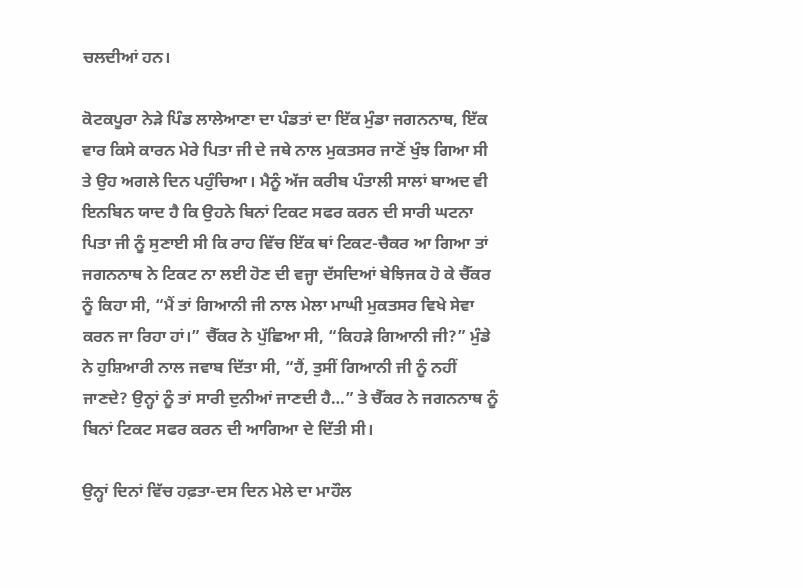ਚਲਦੀਆਂ ਹਨ।

ਕੋਟਕਪੂਰਾ ਨੇੜੇ ਪਿੰਡ ਲਾਲੇਆਣਾ ਦਾ ਪੰਡਤਾਂ ਦਾ ਇੱਕ ਮੁੰਡਾ ਜਗਨਨਾਥ, ਇੱਕ ਵਾਰ ਕਿਸੇ ਕਾਰਨ ਮੇਰੇ ਪਿਤਾ ਜੀ ਦੇ ਜਥੇ ਨਾਲ ਮੁਕਤਸਰ ਜਾਣੋਂ ਖੁੰਝ ਗਿਆ ਸੀ ਤੇ ਉਹ ਅਗਲੇ ਦਿਨ ਪਹੁੰਚਿਆ। ਮੈਨੂੰ ਅੱਜ ਕਰੀਬ ਪੰਤਾਲੀ ਸਾਲਾਂ ਬਾਅਦ ਵੀ ਇਨਬਿਨ ਯਾਦ ਹੈ ਕਿ ਉਹਨੇ ਬਿਨਾਂ ਟਿਕਟ ਸਫਰ ਕਰਨ ਦੀ ਸਾਰੀ ਘਟਨਾ ਪਿਤਾ ਜੀ ਨੂੰ ਸੁਣਾਈ ਸੀ ਕਿ ਰਾਹ ਵਿੱਚ ਇੱਕ ਥਾਂ ਟਿਕਟ-ਚੈਕਰ ਆ ਗਿਆ ਤਾਂ ਜਗਨਨਾਥ ਨੇ ਟਿਕਟ ਨਾ ਲਈ ਹੋਣ ਦੀ ਵਜ੍ਹਾ ਦੱਸਦਿਆਂ ਬੇਝਿਜਕ ਹੋ ਕੇ ਚੈੱਕਰ ਨੂੰ ਕਿਹਾ ਸੀ, “ਮੈਂ ਤਾਂ ਗਿਆਨੀ ਜੀ ਨਾਲ ਮੇਲਾ ਮਾਘੀ ਮੁਕਤਸਰ ਵਿਖੇ ਸੇਵਾ ਕਰਨ ਜਾ ਰਿਹਾ ਹਾਂ।” ਚੈੱਕਰ ਨੇ ਪੁੱਛਿਆ ਸੀ, “ਕਿਹੜੇ ਗਿਆਨੀ ਜੀ?” ਮੁੰਡੇ ਨੇ ਹੁਸ਼ਿਆਰੀ ਨਾਲ ਜਵਾਬ ਦਿੱਤਾ ਸੀ, “ਹੈਂ, ਤੁਸੀਂ ਗਿਆਨੀ ਜੀ ਨੂੰ ਨਹੀਂ ਜਾਣਦੇ? ਉਨ੍ਹਾਂ ਨੂੰ ਤਾਂ ਸਾਰੀ ਦੁਨੀਆਂ ਜਾਣਦੀ ਹੈ…” ਤੇ ਚੈੱਕਰ ਨੇ ਜਗਨਨਾਥ ਨੂੰ ਬਿਨਾਂ ਟਿਕਟ ਸਫਰ ਕਰਨ ਦੀ ਆਗਿਆ ਦੇ ਦਿੱਤੀ ਸੀ।

ਉਨ੍ਹਾਂ ਦਿਨਾਂ ਵਿੱਚ ਹਫ਼ਤਾ-ਦਸ ਦਿਨ ਮੇਲੇ ਦਾ ਮਾਹੌਲ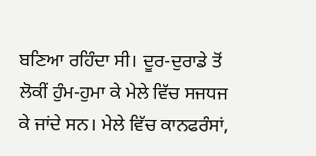ਬਣਿਆ ਰਹਿੰਦਾ ਸੀ। ਦੂਰ-ਦੁਰਾਡੇ ਤੋਂ ਲੋਕੀਂ ਹੁੰਮ-ਹੁਮਾ ਕੇ ਮੇਲੇ ਵਿੱਚ ਸਜਧਜ ਕੇ ਜਾਂਦੇ ਸਨ। ਮੇਲੇ ਵਿੱਚ ਕਾਨਫਰੰਸਾਂ,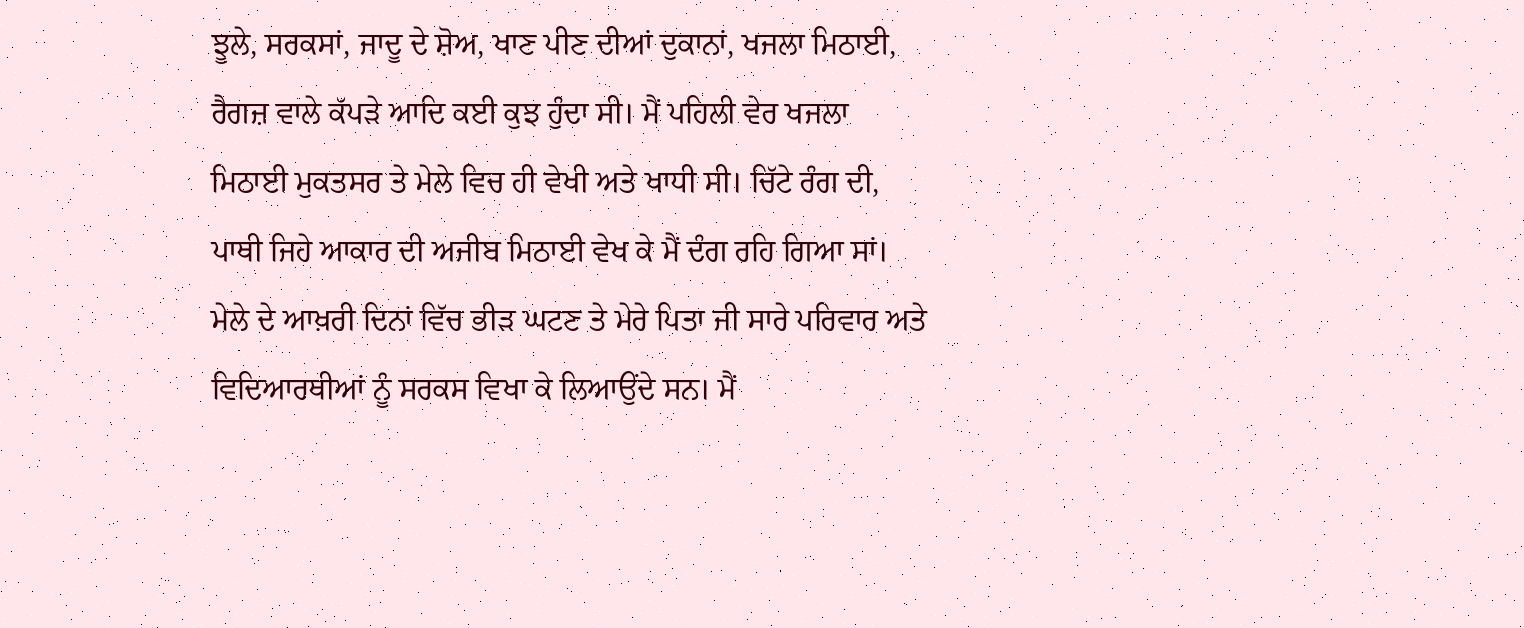ਝੂਲੇ, ਸਰਕਸਾਂ, ਜਾਦੂ ਦੇ ਸ਼ੋਅ, ਖਾਣ ਪੀਣ ਦੀਆਂ ਦੁਕਾਨਾਂ, ਖਜਲਾ ਮਿਠਾਈ, ਰੈਗਜ਼ ਵਾਲੇ ਕੱਪੜੇ ਆਦਿ ਕਈ ਕੁਝ ਹੁੰਦਾ ਸੀ। ਮੈਂ ਪਹਿਲੀ ਵੇਰ ਖਜਲਾ ਮਿਠਾਈ ਮੁਕਤਸਰ ਤੇ ਮੇਲੇ ਵਿਚ ਹੀ ਵੇਖੀ ਅਤੇ ਖਾਧੀ ਸੀ। ਚਿੱਟੇ ਰੰਗ ਦੀ, ਪਾਥੀ ਜਿਹੇ ਆਕਾਰ ਦੀ ਅਜੀਬ ਮਿਠਾਈ ਵੇਖ ਕੇ ਮੈਂ ਦੰਗ ਰਹਿ ਗਿਆ ਸਾਂ। ਮੇਲੇ ਦੇ ਆਖ਼ਰੀ ਦਿਨਾਂ ਵਿੱਚ ਭੀੜ ਘਟਣ ਤੇ ਮੇਰੇ ਪਿਤਾ ਜੀ ਸਾਰੇ ਪਰਿਵਾਰ ਅਤੇ ਵਿਦਿਆਰਥੀਆਂ ਨੂੰ ਸਰਕਸ ਵਿਖਾ ਕੇ ਲਿਆਉਂਦੇ ਸਨ। ਮੈਂ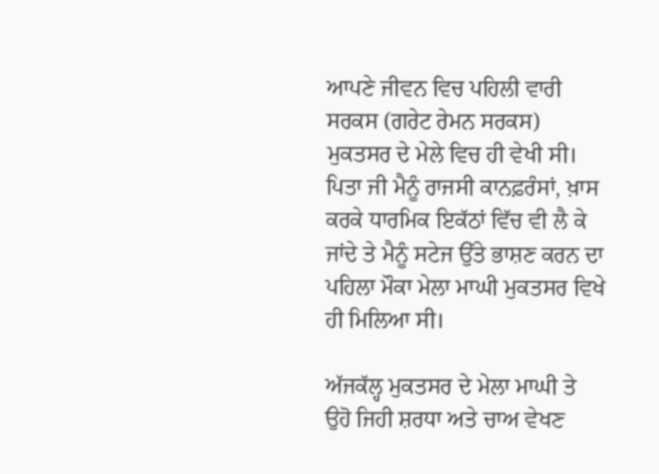ਆਪਣੇ ਜੀਵਨ ਵਿਚ ਪਹਿਲੀ ਵਾਰੀ ਸਰਕਸ (ਗਰੇਟ ਰੇਮਨ ਸਰਕਸ) ਮੁਕਤਸਰ ਦੇ ਮੇਲੇ ਵਿਚ ਹੀ ਵੇਖੀ ਸੀ। ਪਿਤਾ ਜੀ ਮੈਨੂੰ ਰਾਜਸੀ ਕਾਨਫ਼ਰੰਸਾਂ, ਖ਼ਾਸ ਕਰਕੇ ਧਾਰਮਿਕ ਇਕੱਠਾਂ ਵਿੱਚ ਵੀ ਲੈ ਕੇ ਜਾਂਦੇ ਤੇ ਮੈਨੂੰ ਸਟੇਜ ਉੱਤੇ ਭਾਸ਼ਣ ਕਰਨ ਦਾ ਪਹਿਲਾ ਮੌਕਾ ਮੇਲਾ ਮਾਘੀ ਮੁਕਤਸਰ ਵਿਖੇ ਹੀ ਮਿਲਿਆ ਸੀ।

ਅੱਜਕੱਲ੍ਹ ਮੁਕਤਸਰ ਦੇ ਮੇਲਾ ਮਾਘੀ ਤੇ ਉਹੋ ਜਿਹੀ ਸ਼ਰਧਾ ਅਤੇ ਚਾਅ ਵੇਖਣ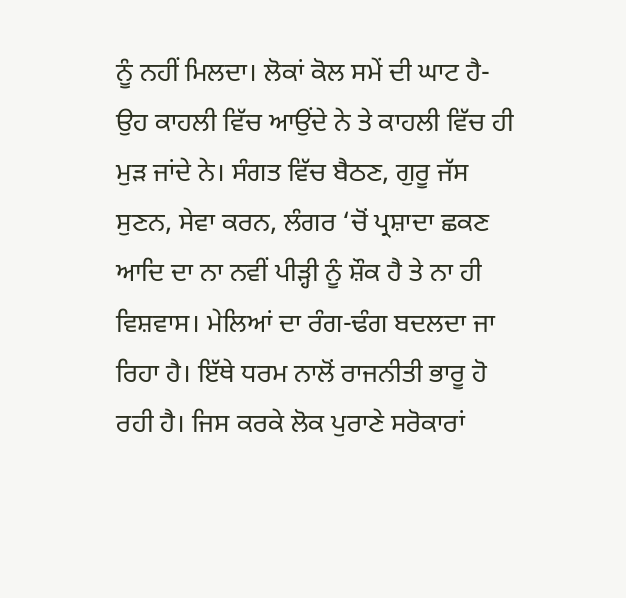ਨੂੰ ਨਹੀਂ ਮਿਲਦਾ। ਲੋਕਾਂ ਕੋਲ ਸਮੇਂ ਦੀ ਘਾਟ ਹੈ- ਉਹ ਕਾਹਲੀ ਵਿੱਚ ਆਉਂਦੇ ਨੇ ਤੇ ਕਾਹਲੀ ਵਿੱਚ ਹੀ ਮੁੜ ਜਾਂਦੇ ਨੇ। ਸੰਗਤ ਵਿੱਚ ਬੈਠਣ, ਗੁਰੂ ਜੱਸ ਸੁਣਨ, ਸੇਵਾ ਕਰਨ, ਲੰਗਰ ‘ਚੋਂ ਪ੍ਰਸ਼ਾਦਾ ਛਕਣ ਆਦਿ ਦਾ ਨਾ ਨਵੀਂ ਪੀੜ੍ਹੀ ਨੂੰ ਸ਼ੌਕ ਹੈ ਤੇ ਨਾ ਹੀ ਵਿਸ਼ਵਾਸ। ਮੇਲਿਆਂ ਦਾ ਰੰਗ-ਢੰਗ ਬਦਲਦਾ ਜਾ ਰਿਹਾ ਹੈ। ਇੱਥੇ ਧਰਮ ਨਾਲੋਂ ਰਾਜਨੀਤੀ ਭਾਰੂ ਹੋ ਰਹੀ ਹੈ। ਜਿਸ ਕਰਕੇ ਲੋਕ ਪੁਰਾਣੇ ਸਰੋਕਾਰਾਂ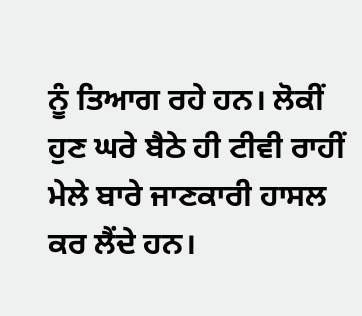ਨੂੰ ਤਿਆਗ ਰਹੇ ਹਨ। ਲੋਕੀਂ ਹੁਣ ਘਰੇ ਬੈਠੇ ਹੀ ਟੀਵੀ ਰਾਹੀਂ ਮੇਲੇ ਬਾਰੇ ਜਾਣਕਾਰੀ ਹਾਸਲ ਕਰ ਲੈਂਦੇ ਹਨ।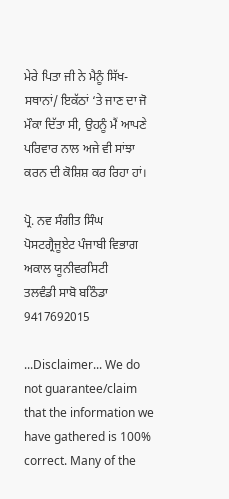ਮੇਰੇ ਪਿਤਾ ਜੀ ਨੇ ਮੈਨੂੰ ਸਿੱਖ-ਸਥਾਨਾਂ/ ਇਕੱਠਾਂ ‘ਤੇ ਜਾਣ ਦਾ ਜੋ ਮੌਕਾ ਦਿੱਤਾ ਸੀ, ਉਹਨੂੰ ਮੈਂ ਆਪਣੇ ਪਰਿਵਾਰ ਨਾਲ ਅਜੇ ਵੀ ਸਾਂਝਾ ਕਰਨ ਦੀ ਕੋਸ਼ਿਸ਼ ਕਰ ਰਿਹਾ ਹਾਂ।

ਪ੍ਰੋ. ਨਵ ਸੰਗੀਤ ਸਿੰਘ
ਪੋਸਟਗ੍ਰੈਜੂਏਟ ਪੰਜਾਬੀ ਵਿਭਾਗ
ਅਕਾਲ ਯੂਨੀਵਰਸਿਟੀ
ਤਲਵੰਡੀ ਸਾਬੋ ਬਠਿੰਡਾ
9417692015

...Disclaimer... We do not guarantee/claim that the information we have gathered is 100% correct. Many of the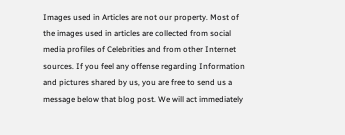Images used in Articles are not our property. Most of the images used in articles are collected from social media profiles of Celebrities and from other Internet sources. If you feel any offense regarding Information and pictures shared by us, you are free to send us a message below that blog post. We will act immediately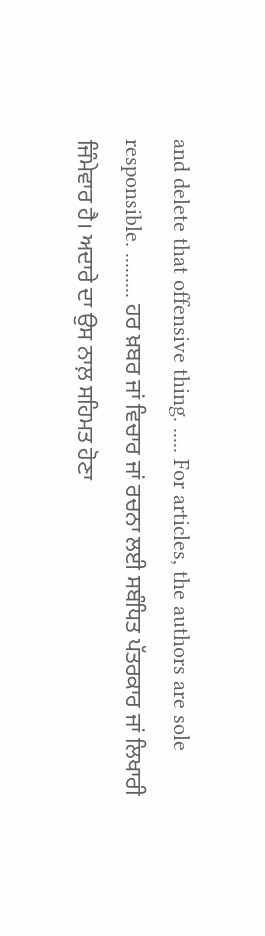and delete that offensive thing. ..... For articles, the authors are sole responsible. ......... ਹਰ ਖ਼ਬਰ ਜਾਂ ਵਿਚਾਰ ਜਾਂ ਰਚਨਾ ਲਈ ਸਬੰਧਿਤ ਪੱਤਰਕਾਰ ਜਾਂ ਲਿਖਾਰੀ ਜਿੰਮੇਵਾਰ ਹੈ। ਅਦਾਰੇ ਦਾ ਉਸ ਨਾਲ਼ ਸਹਿਮਤ ਹੋਣਾ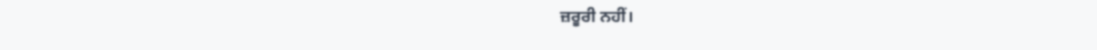ਜ਼ਰੂਰੀ ਨਹੀਂ।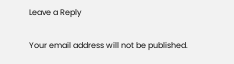Leave a Reply

Your email address will not be published.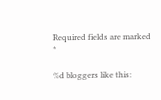Required fields are marked *

%d bloggers like this: